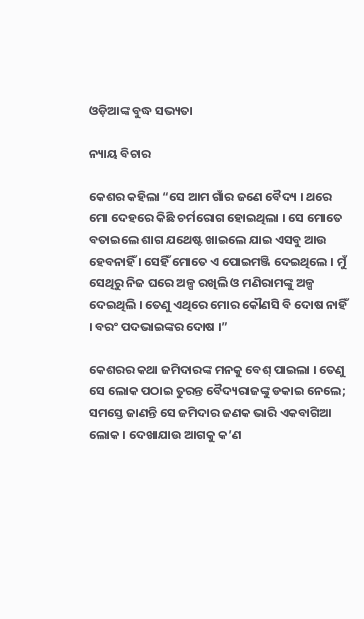ଓଡ଼ିଆଙ୍କ ବୁଦ୍ଧ ସଭ୍ୟତା

ନ୍ୟାୟ ବିଚାର

କେଶର କହିଲା “ସେ ଆମ ଗାଁର ଜଣେ ବୈଦ୍ୟ । ଥରେ ମୋ ଦେହରେ କିଛି ଚର୍ମରୋଗ ହୋଇଥିଲା । ସେ ମୋତେ ବତାଇଲେ ଶାଗ ଯଥେଷ୍ଟ ଖାଇଲେ ଯାଇ ଏସବୁ ଆଉ ହେବନାହିଁ । ସେହିଁ ମୋତେ ଏ ପୋଇମଞ୍ଜି ଦେଇଥିଲେ । ମୁଁ ସେଥିରୁ ନିଜ ଘରେ ଅଳ୍ପ ରଖିଲି ଓ ମଣିରାମଙ୍କୁ ଅଳ୍ପ ଦେଇଥିଲି । ତେଣୁ ଏଥିରେ ମୋର କୌଣସି ବି ଦୋଷ ନାହିଁ । ବରଂ ପଦଭାଇଙ୍କର ଦୋଷ ।”

କେଶରର କଥା ଜମିଦାରଙ୍କ ମନକୁ ବେଶ୍ ପାଇଲା । ତେଣୁ ସେ ଲୋକ ପଠାଇ ତୁରନ୍ତ ବୈଦ୍ୟରାଜଙ୍କୁ ଡକାଇ ନେଲେ; ସମସ୍ତେ ଜାଣନ୍ତି ସେ ଜମିଦାର ଜଣକ ଭାରି ଏକବାଗିଆ ଲୋକ । ଦେଖାଯାଉ ଆଗକୁ କ’ଣ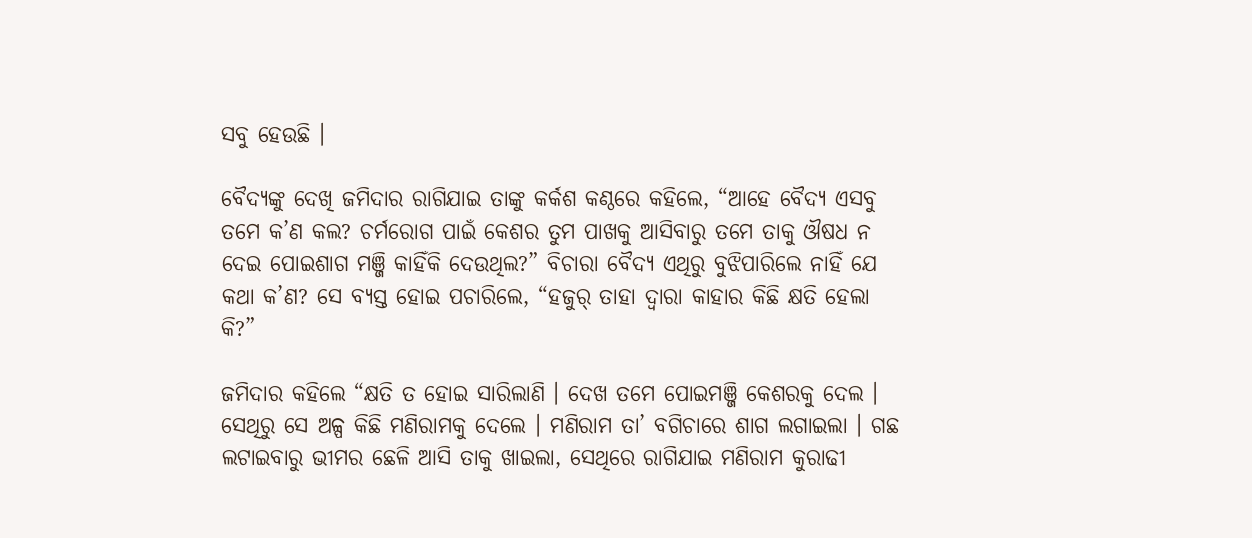ସବୁ ହେଉଛି ।

ବୈଦ୍ୟଙ୍କୁ ଦେଖି ଜମିଦାର ରାଗିଯାଇ ତାଙ୍କୁ କର୍କଶ କଣ୍ଠରେ କହିଲେ, “ଆହେ ବୈଦ୍ୟ ଏସବୁ ତମେ କ’ଣ କଲ? ଚର୍ମରୋଗ ପାଇଁ କେଶର ତୁମ ପାଖକୁ ଆସିବାରୁ ତମେ ତାକୁ ଔଷଧ ନ ଦେଇ ପୋଇଶାଗ ମଞ୍ଜି କାହିଁକି ଦେଉଥିଲ?” ବିଚାରା ବୈଦ୍ୟ ଏଥିରୁ ବୁଝିପାରିଲେ ନାହିଁ ଯେ କଥା କ’ଣ? ସେ ବ୍ୟସ୍ତ ହୋଇ ପଚାରିଲେ, “ହଜୁର୍ ତାହା ଦ୍ୱାରା କାହାର କିଛି କ୍ଷତି ହେଲା କି?”

ଜମିଦାର କହିଲେ “କ୍ଷତି ତ ହୋଇ ସାରିଲାଣି । ଦେଖ ତମେ ପୋଇମଞ୍ଜି କେଶରକୁ ଦେଲ । ସେଥିରୁ ସେ ଅଳ୍ପ କିଛି ମଣିରାମକୁ ଦେଲେ । ମଣିରାମ ତା’ ବଗିଚାରେ ଶାଗ ଲଗାଇଲା । ଗଛ ଲଟାଇବାରୁ ଭୀମର ଛେଳି ଆସି ତାକୁ ଖାଇଲା, ସେଥିରେ ରାଗିଯାଇ ମଣିରାମ କୁରାଢୀ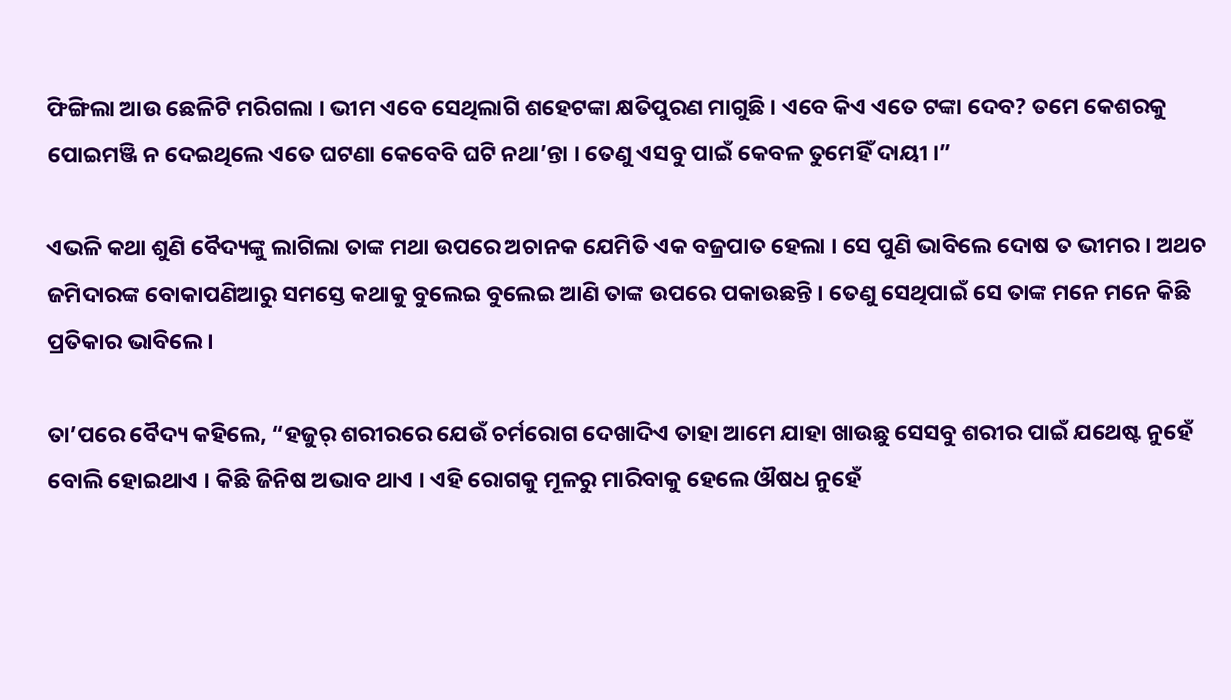ଫିଙ୍ଗିଲା ଆଉ ଛେଳିଟି ମରିଗଲା । ଭୀମ ଏବେ ସେଥିଲାଗି ଶହେଟଙ୍କା କ୍ଷତିପୁରଣ ମାଗୁଛି । ଏବେ କିଏ ଏତେ ଟଙ୍କା ଦେବ? ତମେ କେଶରକୁ ପୋଇମଞ୍ଜି ନ ଦେଇଥିଲେ ଏତେ ଘଟଣା କେବେବି ଘଟି ନଥା’ନ୍ତା । ତେଣୁ ଏସବୁ ପାଇଁ କେବଳ ତୁମେହିଁ ଦାୟୀ ।”

ଏଭଳି କଥା ଶୁଣି ବୈଦ୍ୟଙ୍କୁ ଲାଗିଲା ତାଙ୍କ ମଥା ଉପରେ ଅଚାନକ ଯେମିତି ଏକ ବଜ୍ରପାତ ହେଲା । ସେ ପୁଣି ଭାବିଲେ ଦୋଷ ତ ଭୀମର । ଅଥଚ ଜମିଦାରଙ୍କ ବୋକାପଣିଆରୁ ସମସ୍ତେ କଥାକୁ ବୁଲେଇ ବୁଲେଇ ଆଣି ତାଙ୍କ ଉପରେ ପକାଉଛନ୍ତି । ତେଣୁ ସେଥିପାଇଁ ସେ ତାଙ୍କ ମନେ ମନେ କିଛି ପ୍ରତିକାର ଭାବିଲେ ।

ତା’ପରେ ବୈଦ୍ୟ କହିଲେ, “ହଜୁର୍ ଶରୀରରେ ଯେଉଁ ଚର୍ମରୋଗ ଦେଖାଦିଏ ତାହା ଆମେ ଯାହା ଖାଉଛୁ ସେସବୁ ଶରୀର ପାଇଁ ଯଥେଷ୍ଟ ନୁହେଁ ବୋଲି ହୋଇଥାଏ । କିଛି ଜିନିଷ ଅଭାବ ଥାଏ । ଏହି ରୋଗକୁ ମୂଳରୁ ମାରିବାକୁ ହେଲେ ଔଷଧ ନୁହେଁ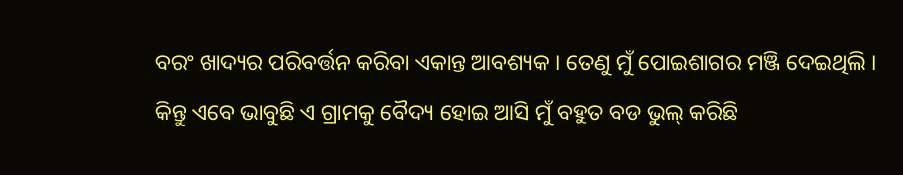ବରଂ ଖାଦ୍ୟର ପରିବର୍ତ୍ତନ କରିବା ଏକାନ୍ତ ଆବଶ୍ୟକ । ତେଣୁ ମୁଁ ପୋଇଶାଗର ମଞ୍ଜି ଦେଇଥିଲି । କିନ୍ତୁ ଏବେ ଭାବୁଛି ଏ ଗ୍ରାମକୁ ବୈଦ୍ୟ ହୋଇ ଆସି ମୁଁ ବହୁତ ବଡ ଭୁଲ୍ କରିଛି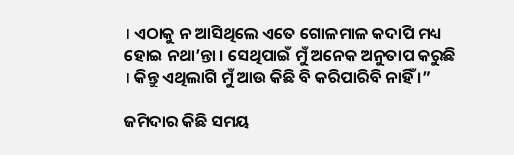। ଏଠାକୁ ନ ଆସିଥିଲେ ଏତେ ଗୋଳମାଳ କଦାପି ମଧ୍ୟ ହୋଇ ନଥା’ନ୍ତା । ସେଥିପାଇଁ ମୁଁ ଅନେକ ଅନୁତାପ କରୁଛି । କିନ୍ତୁ ଏଥିଲାଗି ମୁଁ ଆଉ କିଛି ବି କରିପାରିବି ନାହିଁ ।”

ଜମିଦାର କିଛି ସମୟ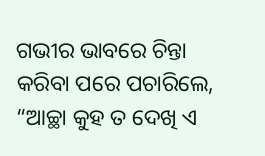ଗଭୀର ଭାବରେ ଚିନ୍ତା କରିବା ପରେ ପଚାରିଲେ, “ଆଚ୍ଛା କୁହ ତ ଦେଖି ଏ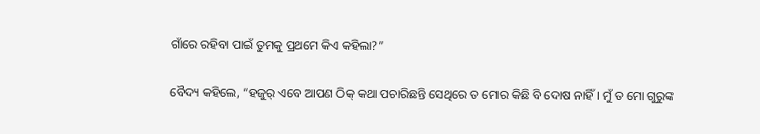ଗାଁରେ ରହିବା ପାଇଁ ତୁମକୁ ପ୍ରଥମେ କିଏ କହିଲା?”

ବୈଦ୍ୟ କହିଲେ, “ହଜୁର୍ ଏବେ ଆପଣ ଠିକ୍ କଥା ପଚାରିଛନ୍ତି ସେଥିରେ ତ ମୋର କିଛି ବି ଦୋଷ ନାହିଁ । ମୁଁ ତ ମୋ ଗୁରୁଙ୍କ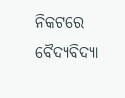ନିକଟରେ ବୈଦ୍ୟବିଦ୍ୟା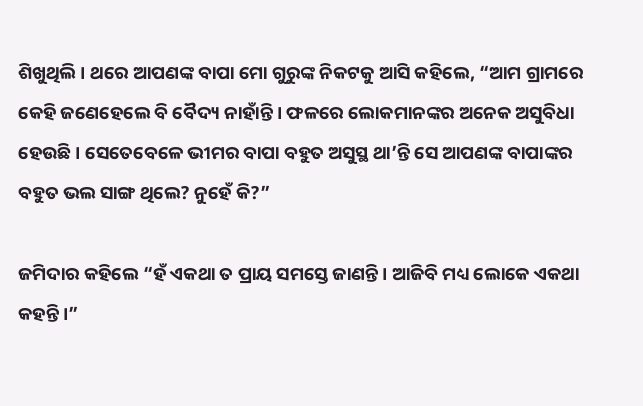ଶିଖୁଥିଲି । ଥରେ ଆପଣଙ୍କ ବାପା ମୋ ଗୁରୁଙ୍କ ନିକଟକୁ ଆସି କହିଲେ, “ଆମ ଗ୍ରାମରେ କେହି ଜଣେହେଲେ ବି ବୈଦ୍ୟ ନାହାଁନ୍ତି । ଫଳରେ ଲୋକମାନଙ୍କର ଅନେକ ଅସୁବିଧା ହେଉଛି । ସେତେବେଳେ ଭୀମର ବାପା ବହୁତ ଅସୁସ୍ଥ ଥା’ନ୍ତି ସେ ଆପଣଙ୍କ ବାପାଙ୍କର ବହୁତ ଭଲ ସାଙ୍ଗ ଥିଲେ? ନୁହେଁ କି?”

ଜମିଦାର କହିଲେ “ହଁ ଏକଥା ତ ପ୍ରାୟ ସମସ୍ତେ ଜାଣନ୍ତି । ଆଜିବି ମଧ୍ୟ ଲୋକେ ଏକଥା କହନ୍ତି ।”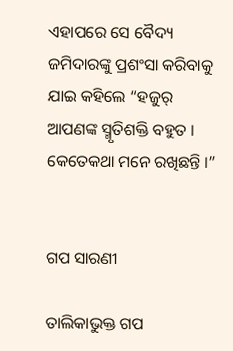ଏହାପରେ ସେ ବୈଦ୍ୟ ଜମିଦାରଙ୍କୁ ପ୍ରଶଂସା କରିବାକୁ ଯାଇ କହିଲେ “ହଜୁର୍ ଆପଣଙ୍କ ସ୍ମୃତିଶକ୍ତି ବହୁତ । କେତେକଥା ମନେ ରଖିଛନ୍ତି ।”


ଗପ ସାରଣୀ

ତାଲିକାଭୁକ୍ତ ଗପ